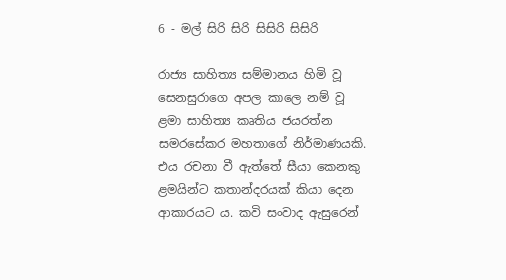6 - මල් සිරි සිරි සිසිරි සිසිරි

රාජ්‍ය සාහිත්‍ය සම්මානය හිමි වූ සෙනසුරාගෙ අපල කාලෙ නම් වූ ළමා සාහිත්‍ය කෘතිය ජයරත්න සමරසේකර මහතාගේ නිර්මාණයකි. එය රචනා වී ඇත්තේ සීයා කෙනකු ළමයින්ට කතාන්දරයක් කියා දෙන ආකාරයට ය. කවි සංවාද ඇසුරෙන්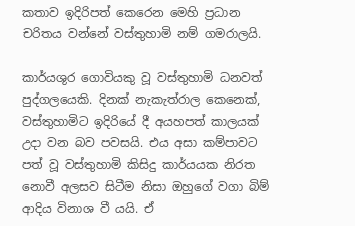කතාව ඉදිරිපත් කෙරෙන මෙහි ප්‍රධාන චරිතය වන්නේ වස්තුහාමි නම් ගමරාලයි.

කාර්යශුර ගොවියකු වූ වස්තුහාමි ධනවත් පුද්ගලයෙකි. දිනක් නැකැත්රාල කෙනෙක්, වස්තුහාමිට ඉදිරියේ දී අයහපත් කාලයක් උදා වන බව පවසයි. එය අසා කම්පාවට පත් වූ වස්තුහාමි කිසිදු කාර්යයක නිරත නොවී අලසව සිටීම නිසා ඔහුගේ වගා බිම් ආදිය විනාශ වී යයි. ඒ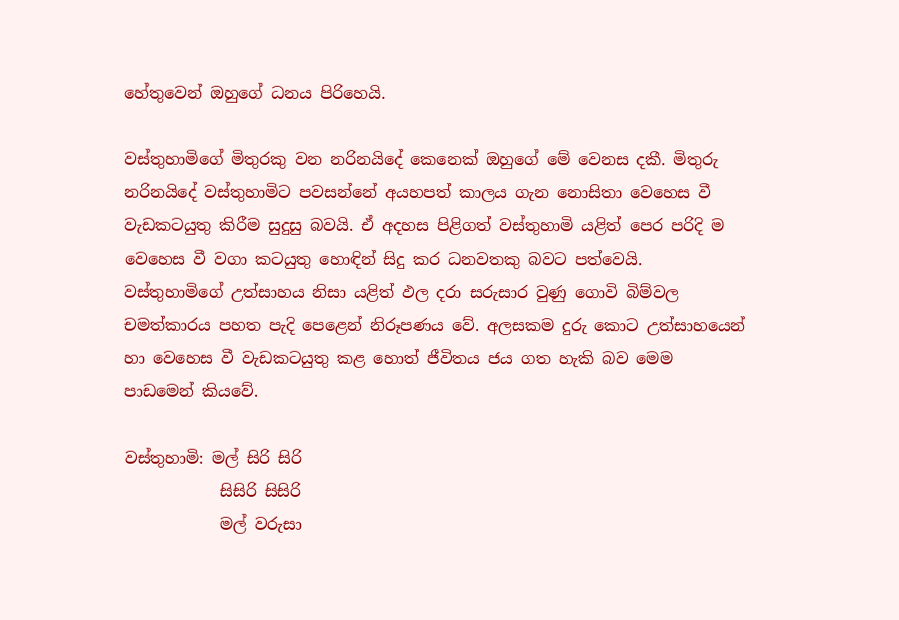හේතුවෙන් ඔහුගේ ධනය පිරිහෙයි.

වස්තුහාමිගේ මිතුරකු වන නරිනයිදේ කෙනෙක් ඔහුගේ මේ වෙනස දකී. මිතුරු නරිනයිදේ වස්තුහාමිට පවසන්නේ අයහපත් කාලය ගැන නොසිතා වෙහෙස වී වැඩකටයුතු කිරීම සුදුසු බවයි. ඒ අදහස පිළිගත් වස්තුහාමි යළිත් පෙර පරිදි ම වෙහෙස වී වගා කටයුතු හොඳින් සිදු කර ධනවතකු බවට පත්වෙයි. වස්තුහාමිගේ උත්සාහය නිසා යළිත් ඵල දරා සරුසාර වුණු ගොවි බිම්වල චමත්කාරය පහත පැදි පෙළෙන් නිරූපණය වේ. අලසකම දුරු කොට උත්සාහයෙන් හා වෙහෙස වී වැඩකටයුතු කළ හොත් ජීවිතය ජය ගත හැකි බව මෙම පාඩමෙන් කියවේ.

වස්තුහාමි: මල් සිරි සිරි
            සිසිරි සිසිරි
            මල් වරුසා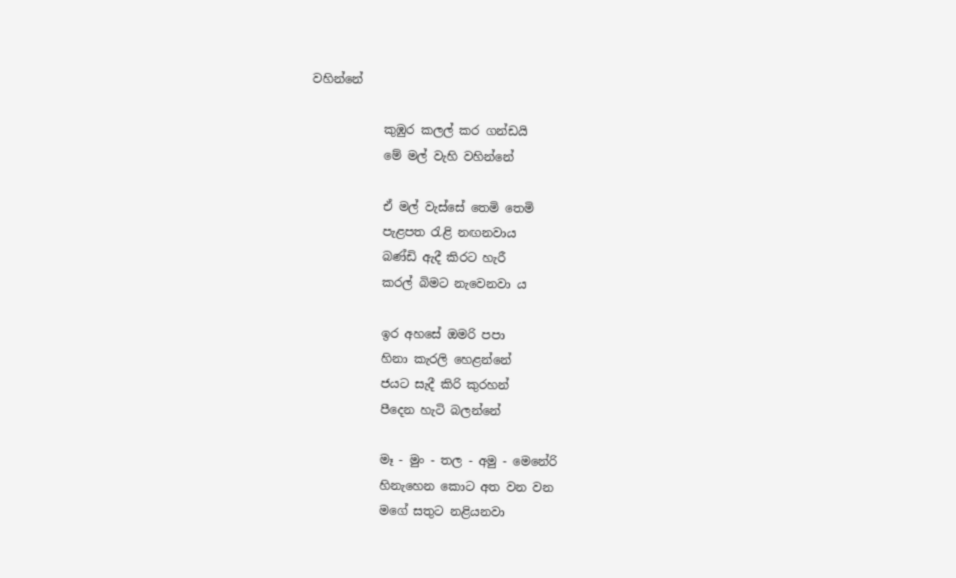වහින්නේ

            කුඹුර කලල් කර ගන්ඩයි
            මේ මල් වැහි වහින්නේ

            ඒ මල් වැස්සේ තෙමි තෙමි
            පැළපත රැළි නඟනවාය
            බණ්ඩි ඇදී කිරට හැරී
            කරල් බිමට නැවෙනවා ය

            ඉර අහසේ ඔමරි පපා
            හිනා කැරලි හෙළන්නේ
            ජයට සැදී කිරි කුරහන්
            පීදෙන හැටි බලන්නේ

            මෑ - මුං - තල - අමු - මෙනේරි
            හිනැහෙන කොට අත වන වන
            මගේ සතුට නළියනවා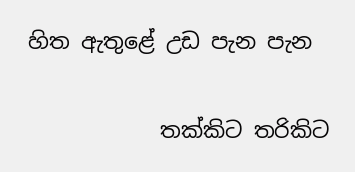හිත ඇතුළේ උඩ පැන පැන

            තක්කිට තරිකිට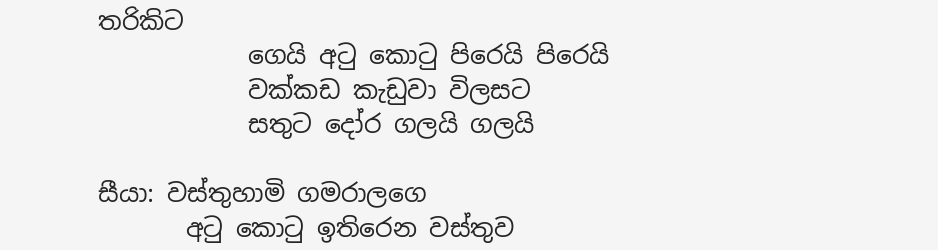තරිකිට
            ගෙයි අටු කොටු පිරෙයි පිරෙයි
            වක්කඩ කැඩුවා විලසට
            සතුට දෝර ගලයි ගලයි

සීයා: වස්තුහාමි ගමරාලගෙ
       අටු කොටු ඉතිරෙන වස්තුව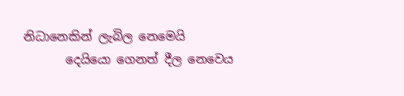නිධානෙකින් ලැබිල නෙමෙයි
       දෙයියො ගෙනත් දීල නෙවෙය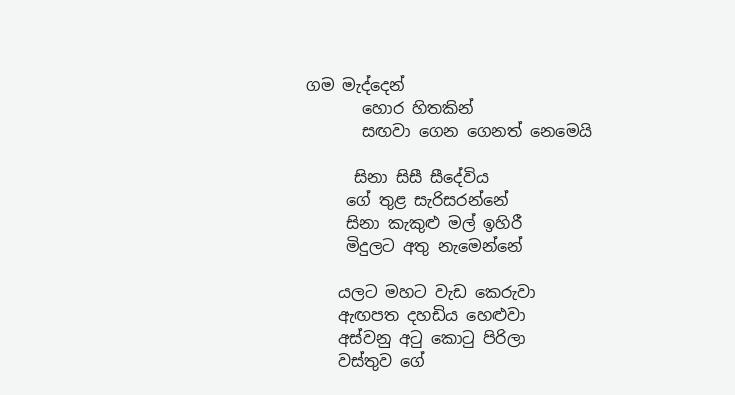ගම මැද්දෙන්
       හොර හිතකින්
       සඟවා ගෙන ගෙනත් නෙමෙයි

      සිනා සිසී සීදේවිය
     ගේ තුළ සැරිසරන්නේ
     සිනා කැකුළු මල් ඉහිරී
     මිදුලට අතු නැමෙන්නේ

    යලට මහට වැඩ කෙරුවා
    ඇඟපත දහඩිය හෙළුවා
    අස්වනු අටු කොටු පිරිලා
    වස්තුව ගේ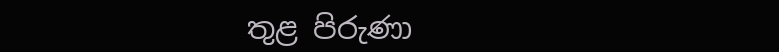තුළ පිරුණා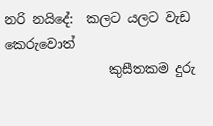නරි නයිදේ:  කලට යලට වැඩ කෙරුවොත්
                කුසීතකම දුරු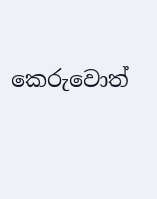කෙරුවොත්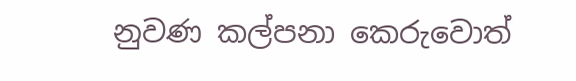නුවණ කල්පනා කෙරුවොත්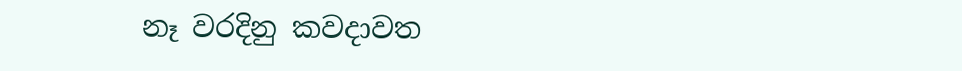නෑ වරදිනු කවදාවත